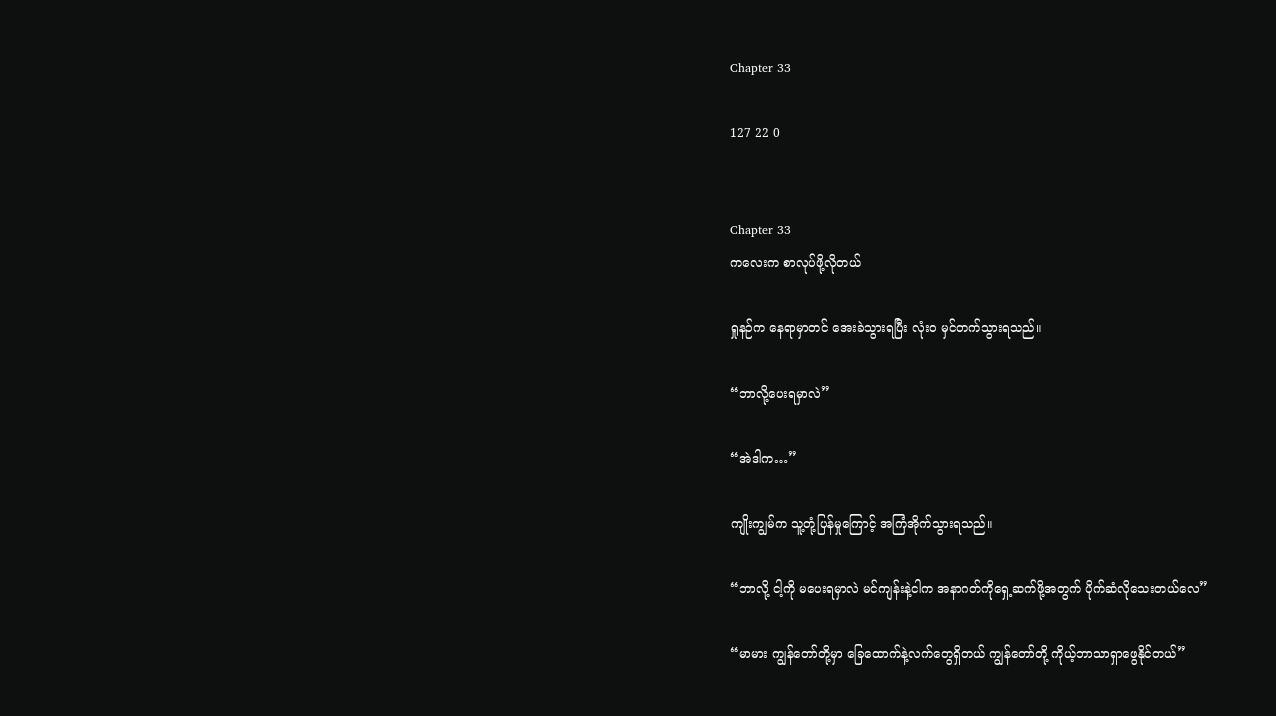Chapter 33

127 22 0


Chapter 33
ကလေးက စာလုပ်ဖို့လိုတယ်

ရှုနဉ်က နေရာမှာတင် အေးခဲသွားရပြီး လုံးဝ မှင်တက်သွားရသည်။

“ဘာလို့ပေးရမှာလဲ”

“အဲဒါက…”

ကျိုးကျွမ်က သူ့တုံ့ပြန်မှုကြောင့် အကြံအိုက်သွားရသည်။

“ဘာလို့ ငါ့ကို မပေးရမှာလဲ မင်ကျန်းနဲ့ငါက အနာဂတ်ကိုရှေ့ဆက်ဖို့အတွက် ပိုက်ဆံလိုသေးတယ်လေ”

“မာမား ကျွန်တော်တို့မှာ ခြေထောက်နဲ့လက်တွေရှိတယ် ကျွန်တော်တို့ ကိုယ့်ဘာသာရှာဖွေနိုင်တယ်”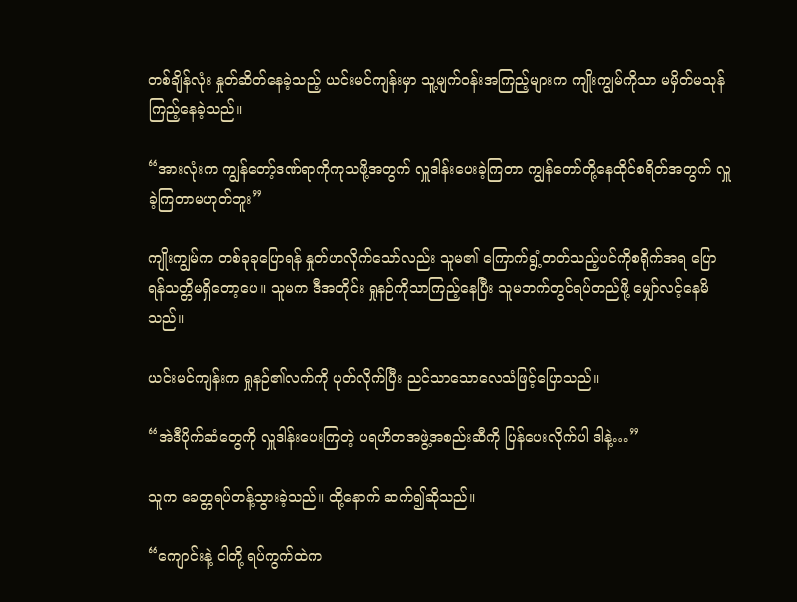တစ်ချိန်လုံး နှုတ်ဆိတ်နေခဲ့သည့် ယင်းမင်ကျန်းမှာ သူ့မျက်ဝန်းအကြည့်များက ကျိုးကျွမ်ကိုသာ မမှိတ်မသုန်ကြည့်နေခဲ့သည်။

“အားလုံးက ကျွန်တော့်ဒဏ်ရာကိုကုသဖို့အတွက် လှူဒါန်းပေးခဲ့ကြတာ ကျွန်တော်တို့နေထိုင်စရိတ်အတွက် လှူခဲ့ကြတာမဟုတ်ဘူး”

ကျိုးကျွမ်က တစ်ခုခုပြောရန် နှုတ်ဟလိုက်သော်လည်း သူမ၏ ကြောက်ရွံ့တတ်သည့်ပင်ကိုစရိုက်အရ ပြောရန်သတ္တိမရှိတော့ပေ။ သူမက ဒီအတိုင်း ရှုနဉ်ကိုသာကြည့်နေပြီး သူမဘက်တွင်ရပ်တည်ဖို့ မျှော်လင့်နေမိသည်။

ယင်းမင်ကျန်းက ရှုနဉ်၏လက်ကို ပုတ်လိုက်ပြီး ညင်သာသောလေသံဖြင့်ပြောသည်။

“အဲဒီပိုက်ဆံတွေကို လှူဒါန်းပေးကြတဲ့ ပရဟိတအဖွဲ့အစည်းဆီကို ပြန်ပေးလိုက်ပါ ဒါနဲ့…”

သူက ခေတ္တရပ်တန့်သွားခဲ့သည်။ ထို့နောက် ဆက်၍ဆိုသည်။

“ကျောင်းနဲ့ ငါတို့ ရပ်ကွက်ထဲက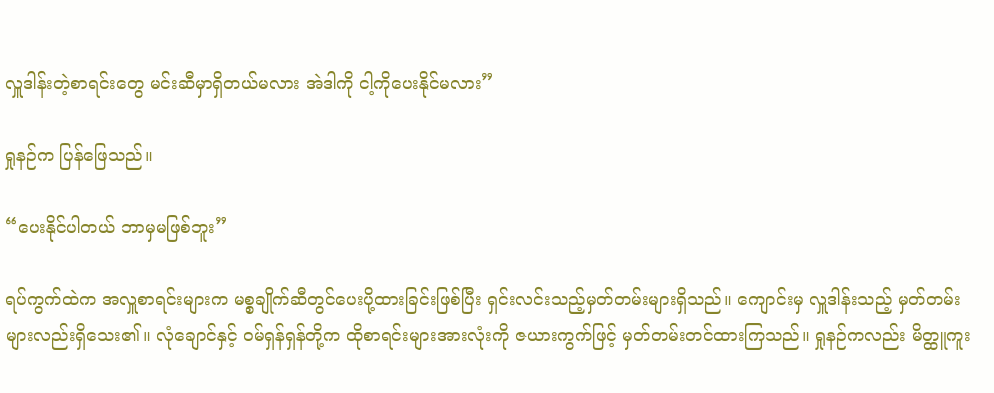လှူဒါန်းတဲ့စာရင်းတွေ မင်းဆီမှာရှိတယ်မလား အဲဒါကို ငါ့ကိုပေးနိုင်မလား”

ရှုနဉ်က ပြန်ဖြေသည်။

“ပေးနိုင်ပါတယ် ဘာမှမဖြစ်ဘူး”

ရပ်ကွက်ထဲက အလှူစာရင်းများက မစ္စချိုက်ဆီတွင်ပေးပို့ထားခြင်းဖြစ်ပြီး ရှင်းလင်းသည့်မှတ်တမ်းများရှိသည်။ ကျောင်းမှ လှူဒါန်းသည့် မှတ်တမ်းများလည်းရှိသေး၏။ လုံချောင်နှင့် ဝမ်ရှန်ရှန်တို့က ထိုစာရင်းများအားလုံးကို ဇယားကွက်ဖြင့် မှတ်တမ်းတင်ထားကြသည်။ ရှုနဉ်ကလည်း မိတ္ထူကူး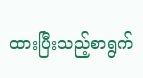ထားပြီးသည့်စာရွက်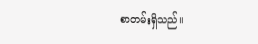စာတမ်းရှိသည်။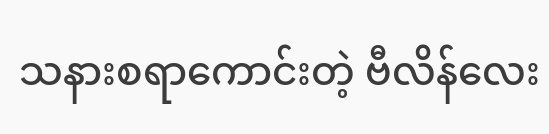သနားစရာကောင်းတဲ့ ဗီလိန်လေး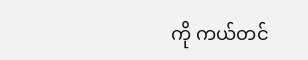ကို ကယ်တင်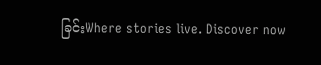ခြင်းWhere stories live. Discover now